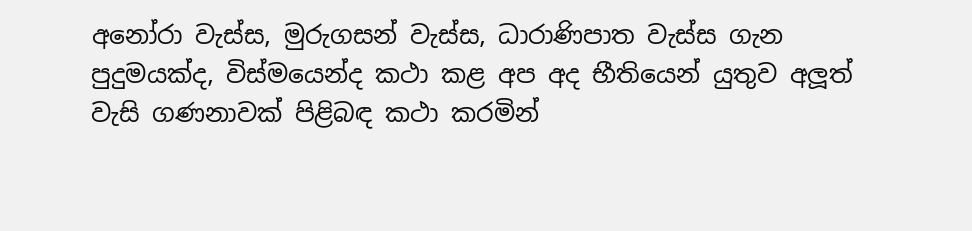අනෝරා වැස්ස, මුරුගසන් වැස්ස, ධාරාණිපාත වැස්ස ගැන පුදුමයක්ද, විස්මයෙන්ද කථා කළ අප අද භීතියෙන් යුතුව අලූත් වැසි ගණනාවක් පිළිබඳ කථා කරමින්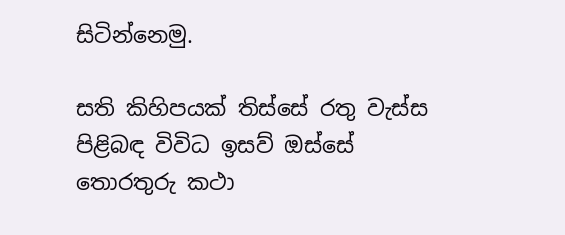සිටින්නෙමු.

සති කිහිපයක් තිස්සේ රතු වැස්ස පිළිබඳ විවිධ ඉසව් ඔස්සේ තොරතුරු කථා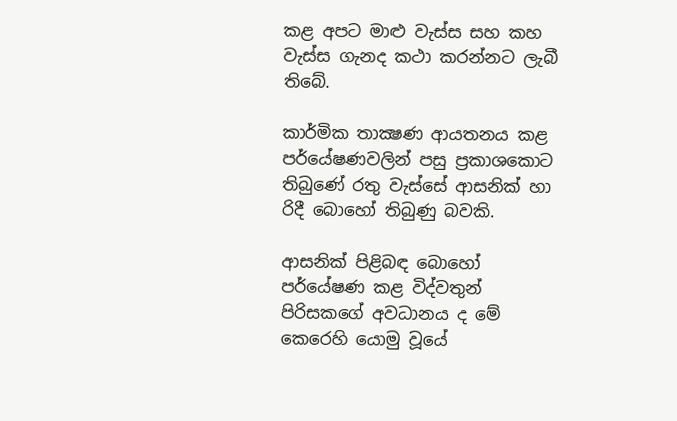කළ අපට මාළු වැස්ස සහ කහ වැස්ස ගැනද කථා කරන්නට ලැබී තිබේ.

කාර්මික තාක්‍ෂණ ආයතනය කළ පර්යේෂණවලින් පසු ප්‍රකාශකොට තිබුණේ රතු වැස්සේ ආසනික් හා රිදී බොහෝ තිබුණු බවකි.

ආසනික් පිළිබඳ බොහෝ පර්යේෂණ කළ විද්වතුන් පිරිසකගේ අවධානය ද මේ කෙරෙහි යොමු වූයේ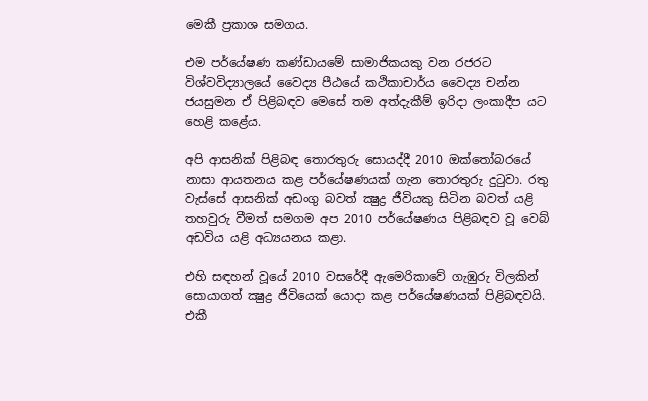මෙකී ප්‍රකාශ සමගය.

එම පර්යේෂණ කණ්ඩායමේ සාමාජිකයකු වන රජරට විශ්වවිද්‍යාලයේ වෛද්‍ය පීඨයේ කථිකාචාර්ය වෛද්‍ය චන්න ජයසුමන ඒ පිළිබඳව මෙසේ තම අත්දැකීම් ඉරිදා ලංකාදීප යට හෙළි කළේය.

අපි ආසනික් පිළිබඳ තොරතුරු සොයද්දී 2010 ඔක්තෝබරයේ නාසා ආයතනය කළ පර්යේෂණයක් ගැන තොරතුරු දුටුවා. රතු වැස්සේ ආසනික් අඩංගු බවත් ක්‍ෂුද්‍ර ජීවියකු සිටින බවත් යළි තහවුරු වීමත් සමගම අප 2010 පර්යේෂණය පිළිබඳව වූ වෙබ් අඩවිය යළි අධ්‍යයනය කළා.

එහි සඳහන් වූයේ 2010 වසරේදී ඇමෙරිකාවේ ගැඹුරු විලකින් සොයාගත් ක්‍ෂුද්‍ර ජීවියෙක් යොදා කළ පර්යේෂණයක් පිළිබඳවයි. එකී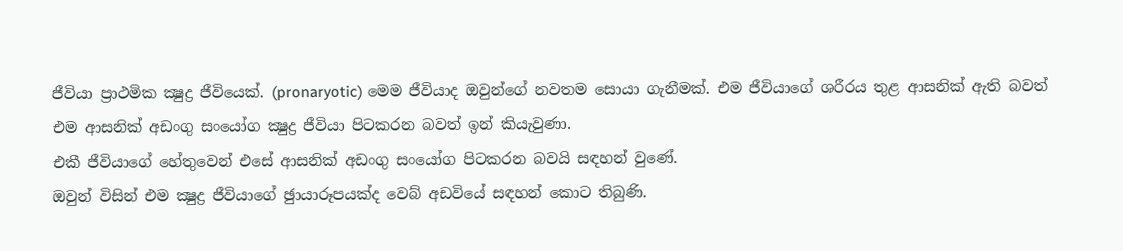ජීවියා ප්‍රාථමික ක්‍ෂුද්‍ර ජීවියෙක්. (pronaryotic) මෙම ජීවියාද ඔවුන්ගේ නවතම සොයා ගැනීමක්. එම ජීවියාගේ ශරීරය තුළ ආසනික් ඇති බවත් එම ආසනික් අඩංගු සංයෝග ක්‍ෂුද්‍ර ජීවියා පිටකරන බවත් ඉන් කියැවුණා.
එකී ජීවියාගේ හේතුවෙන් එසේ ආසනික් අඩංගු සංයෝග පිටකරන බවයි සඳහන් වුණේ.
ඔවුන් විසින් එම ක්‍ෂුද්‍ර ජීවියාගේ ඡුායාරූපයක්ද වෙබ් අඩවියේ සඳහන් කොට තිබුණි.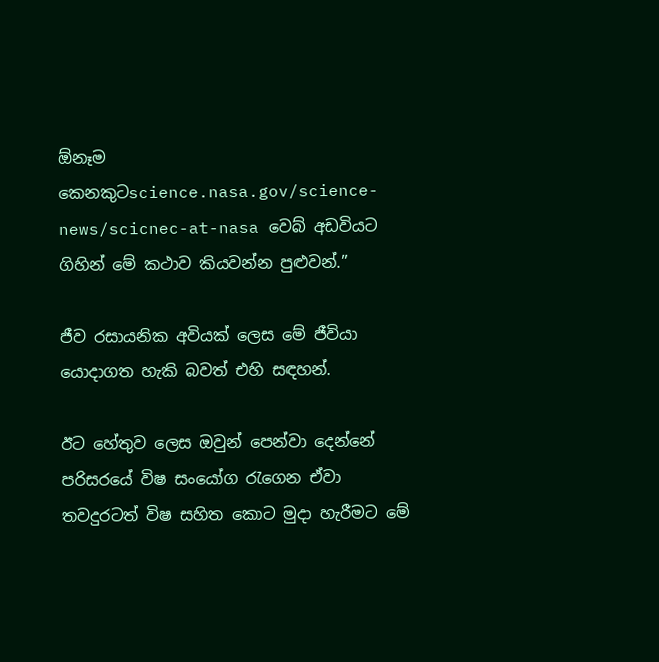ඕනෑම කෙනකුටscience.nasa.gov/science-news/scicnec-at-nasa වෙබ් අඩවියට ගිහින් මේ කථාව කියවන්න පුළුවන්.”

ජීව රසායනික අවියක් ලෙස මේ ජීවියා යොදාගත හැකි බවත් එහි සඳහන්.

ඊට හේතුව ලෙස ඔවුන් පෙන්වා දෙන්නේ පරිසරයේ විෂ සංයෝග රැගෙන ඒවා තවදුරටත් විෂ සහිත කොට මුදා හැරීමට මේ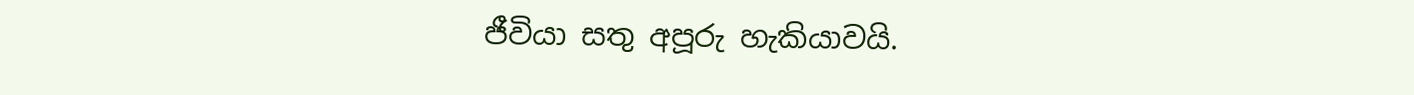ජීවියා සතු අපූරු හැකියාවයි.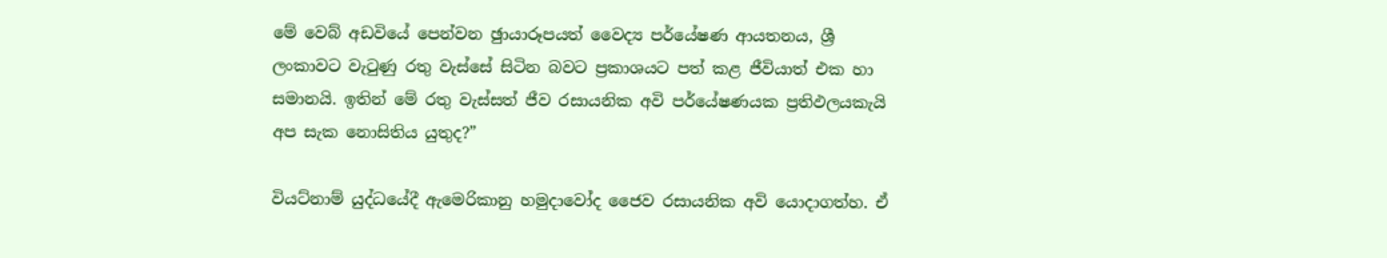මේ වෙබ් අඩවියේ පෙන්වන ඡුායාරූපයත් වෛද්‍ය පර්යේෂණ ආයතනය, ශ්‍රී ලංකාවට වැටුණු රතු වැස්සේ සිටින බවට ප්‍රකාශයට පත් කළ ජීවියාත් එක හා සමානයි. ඉතින් මේ රතු වැස්සත් ජීව රසායනික අවි පර්යේෂණයක ප්‍රතිඵලයකැයි අප සැක නොසිතිය යුතුද?”

වියට්නාම් යුද්ධයේදී ඇමෙරිකානු හමුදාවෝද ජෛව රසායනික අවි යොදාගත්හ. ඒ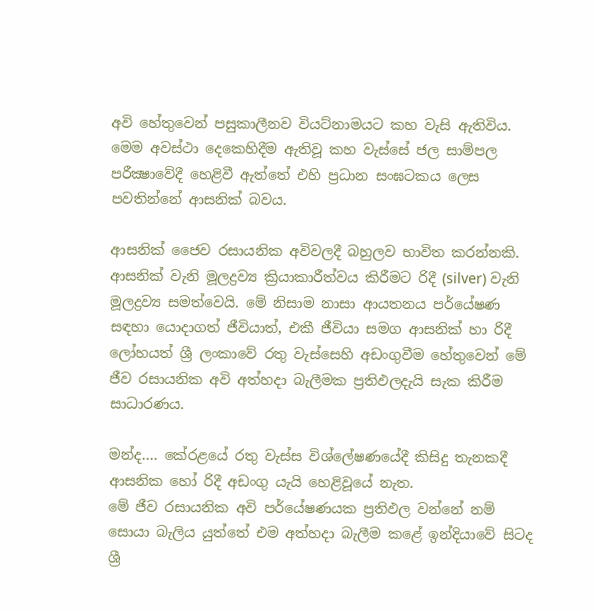අවි හේතුවෙන් පසුකාලීනව වියට්නාමයට කහ වැසි ඇතිවිය. මෙම අවස්ථා දෙකෙහිදීම ඇතිවූ කහ වැස්සේ ජල සාම්පල පරීක්‍ෂාවේදී හෙළිවී ඇත්තේ එහි ප්‍රධාන සංඝටකය ලෙස පවතින්නේ ආසනික් බවය.

ආසනික් ජෛව රසායනික අවිවලදී බහුලව භාවිත කරන්නකි. ආසනික් වැනි මූලද්‍රව්‍ය ක්‍රියාකාරීත්වය කිරීමට රිදී (silver) වැනි මූලද්‍රව්‍ය සමත්වෙයි. මේ නිසාම නාසා ආයතනය පර්යේෂණ සඳහා යොදාගත් ජීවියාත්, එකී ජීවියා සමග ආසනික් හා රිදී ලෝහයත් ශ්‍රී ලංකාවේ රතු වැස්සෙහි අඩංගුවීම හේතුවෙන් මේ ජීව රසායනික අවි අත්හදා බැලීමක ප්‍රතිඵලදැයි සැක කිරීම සාධාරණය.

මන්ද.... කේරළයේ රතු වැස්ස විශ්ලේෂණයේදී කිසිදු තැනකදී ආසනික හෝ රිදී අඩංගු යැයි හෙළිවූයේ නැත.
මේ ජීව රසායනික අවි පර්යේෂණයක ප්‍රතිඵල වන්නේ නම් සොයා බැලිය යුත්තේ එම අත්හදා බැලීම කළේ ඉන්දියාවේ සිටද ශ්‍රී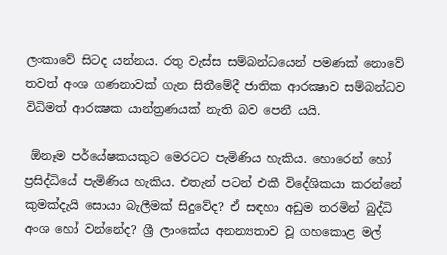ලංකාවේ සිටද යන්නය. රතු වැස්ස සම්බන්ධයෙන් පමණක් නොවේ තවත් අංශ ගණනාවක් ගැන සිතීමේදී ජාතික ආරක්‍ෂාව සම්බන්ධව විධිමත් ආරක්‍ෂක යාන්ත්‍රණයක් නැති බව පෙනී යයි.

 ඕනෑම පර්යේෂකයකුට මෙරටට පැමිණිය හැකිය. හොරෙන් හෝ ප්‍රසිද්ධියේ පැමිණිය හැකිය. එතැන් පටන් එකී විදේශිකයා කරන්නේ කුමක්දැයි සොයා බැලීමක් සිදුවේද? ඒ සඳහා අඩුම තරමින් බුද්ධි අංශ හෝ වන්නේද? ශ්‍රී ලාංකේය අනන්‍යතාව වූ ගහකොළ මල්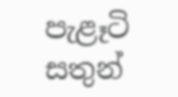පැළෑටි සතුන්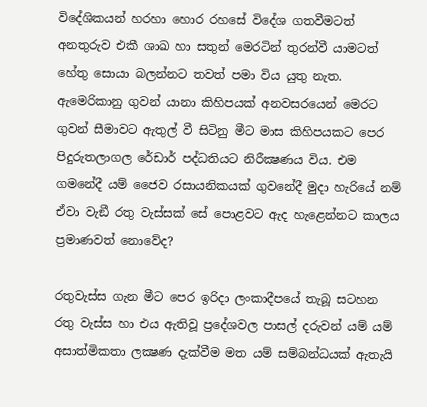විදේශිකයන් හරහා හොර රහසේ විදේශ ගතවීමටත් අනතුරුව එකී ශාඛ හා සතුන් මෙරටින් තුරන්වී යාමටත් හේතු සොයා බලන්නට තවත් පමා විය යුතු නැත.
ඇමෙරිකානු ගුවන් යානා කිහිපයක් අනවසරයෙන් මෙරට ගුවන් සීමාවට ඇතුල් වී සිටිනු මීට මාස කිහිපයකට පෙර පිදුරුතලාගල රේඩාර් පද්ධතියට නිරීක්‍ෂණය විය. එම ගමනේදී යම් ජෛව රසායනිකයක් ගුවනේදී මුදා හැරියේ නම් ඒවා වැඞී රතු වැස්සක් සේ පොළවට ඇද හැළෙන්නට කාලය ප්‍රමාණවත් නොවේද?

රතුවැස්ස ගැන මීට පෙර ඉරිදා ලංකාදීපයේ තැබූ සටහන රතු වැස්ස හා එය ඇතිවූ ප්‍රදේශවල පාසල් දරුවන් යම් යම් අසාත්මිකතා ලක්‍ෂණ දැක්වීම මත යම් සම්බන්ධයක් ඇතැයි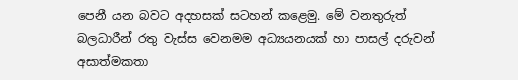පෙනී යන බවට අදහසක් සටහන් කළෙමු. මේ වනතුරුත් බලධාරීන් රතු වැස්ස වෙනමම අධ්‍යයනයක් හා පාසල් දරුවන් අසාත්මකතා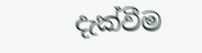දැක්වීම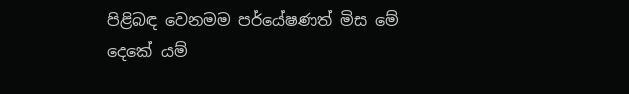පිළිබඳ වෙනමම පර්යේෂණත් මිස මේ දෙකේ යම්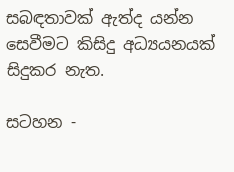සබඳතාවක් ඇත්ද යන්න සෙවීමට කිසිදු අධ්‍යයනයක් සිදුකර නැත.

සටහන -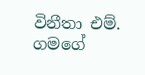විනීතා එම්. ගමගේ